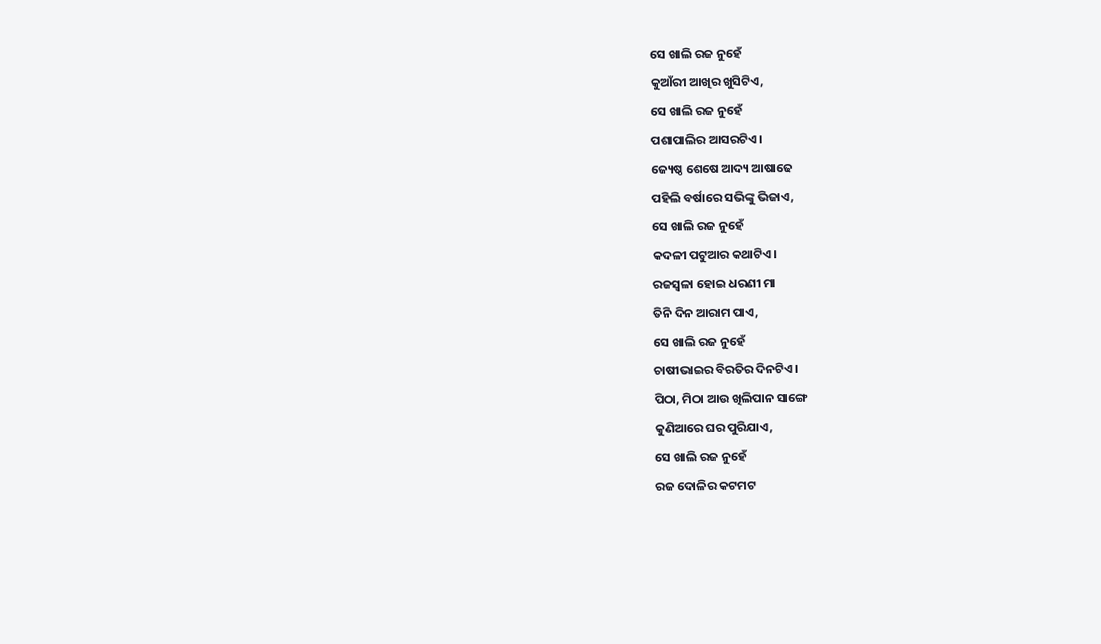ସେ ଖାଲି ରଜ ନୁହେଁ
କୁଆଁରୀ ଆଖିର ଖୁସିଟିଏ,
ସେ ଖାଲି ରଜ ନୁହେଁ
ପଶାପାଲିର ଆସରଟିଏ।
ଜ୍ୟେଷ୍ଠ ଶେଷେ ଆଦ୍ୟ ଆଷାଢେ
ପହିଲି ବର୍ଷାରେ ସଭିଙ୍କୁ ଭିଜାଏ,
ସେ ଖାଲି ରଜ ନୁହେଁ
କଦଳୀ ପଟୁଆର କଥାଟିଏ।
ରଜସ୍ୱଳା ହୋଇ ଧରଣୀ ମା
ତିନି ଦିନ ଆରାମ ପାଏ,
ସେ ଖାଲି ରଜ ନୁହେଁ
ଚାଷୀଭାଇର ବିରତିର ଦିନଟିଏ।
ପିଠା, ମିଠା ଆଉ ଖିଲିପାନ ସାଙ୍ଗେ
କୁଣିଆରେ ଘର ପୁରିଯାଏ,
ସେ ଖାଲି ରଜ ନୁହେଁ
ରଜ ଦୋଳିର କଟମଟ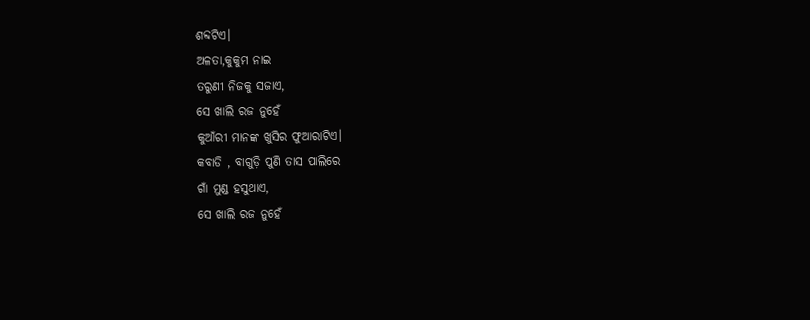ଶବ୍ଦଟିଏ।
ଅଳତା,କୁକୁମ ନାଇ
ତରୁଣୀ ନିଜକୁ ସଜାଏ,
ସେ ଖାଲି ରଜ ନୁହେଁ
କୁଆଁରୀ ମାନଙ୍କ ଖୁସିର ଫୁଆରାଟିଏ।
କବାଡି , ବାଗୁଡ଼ି ପୁଣି ତାସ ପାଲିରେ
ଗାଁ ମୁଣ୍ଡ ହସୁଥାଏ,
ସେ ଖାଲି ରଜ ନୁହେଁ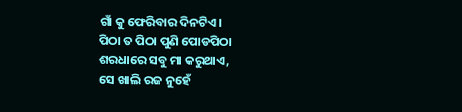ଗାଁ କୁ ଫେରିବାର ଦିନଟିଏ।
ପିଠା ତ ପିଠା ପୁଣି ପୋଡପିଠା
ଶରଧାରେ ସବୁ ମା କରୁଥାଏ,
ସେ ଖାଲି ରଜ ନୁହେଁ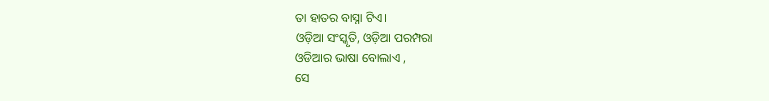ତା ହାତର ବାସ୍ନା ଟିଏ।
ଓଡ଼ିଆ ସଂସ୍କୃତି, ଓଡ଼ିଆ ପରମ୍ପରା
ଓଡିଆର ଭାଷା ବୋଲାଏ ,
ସେ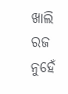ଖାଲି ରଜ ନୁହେଁ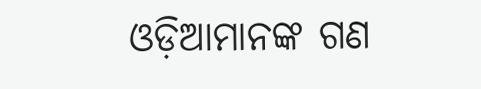ଓଡ଼ିଆମାନଙ୍କ ଗଣ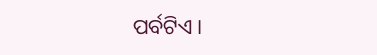ପର୍ବଟିଏ।